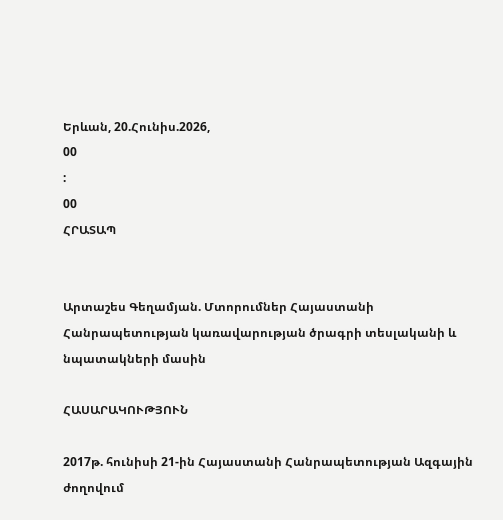Երևան, 20.Հունիս.2026,
00
:
00
ՀՐԱՏԱՊ


Արտաշես Գեղամյան. Մտորումներ Հայաստանի Հանրապետության կառավարության ծրագրի տեսլականի և նպատակների մասին

ՀԱՍԱՐԱԿՈՒԹՅՈՒՆ

2017թ. հունիսի 21-ին Հայաստանի Հանրապետության Ազգային ժողովում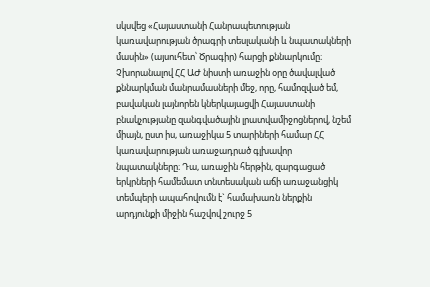սկսվեց «Հայաստանի Հանրապետության կառավարության ծրագրի տեսլականի և նպատակների մասին» (այսուհետ՝ Ծրագիր) հարցի քննարկումը։ Չխորանալով ՀՀ ԱԺ նիստի առաջին օրը ծավալված քննարկման մանրամասների մեջ, որը, համոզված եմ, բավական լայնորեն կներկայացվի Հայաստանի բնակչությանը զանգվածային լրատվամիջոցներով, նշեմ միայն, ըստ իս, առաջիկա 5 տարիների համար ՀՀ կառավարության առաջադրած գլխավոր նպատակները։ Դա, առաջին հերթին, զարգացած երկրների համեմատ տնտեսական աճի առաջանցիկ տեմպերի ապահովումն է` համախառն ներքին արդյունքի միջին հաշվով շուրջ 5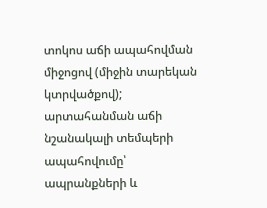տոկոս աճի ապահովման միջոցով (միջին տարեկան կտրվածքով); արտահանման աճի նշանակալի տեմպերի ապահովումը՝ ապրանքների և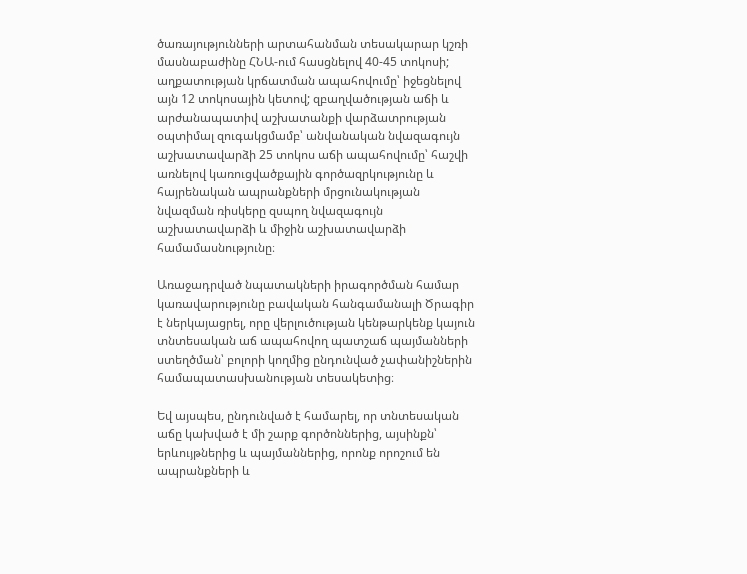ծառայությունների արտահանման տեսակարար կշռի մասնաբաժինը ՀՆԱ-ում հասցնելով 40-45 տոկոսի; աղքատության կրճատման ապահովումը՝ իջեցնելով այն 12 տոկոսային կետով; զբաղվածության աճի և արժանապատիվ աշխատանքի վարձատրության օպտիմալ զուգակցմամբ՝ անվանական նվազագույն աշխատավարձի 25 տոկոս աճի ապահովումը՝ հաշվի առնելով կառուցվածքային գործազրկությունը և հայրենական ապրանքների մրցունակության նվազման ռիսկերը զսպող նվազագույն աշխատավարձի և միջին աշխատավարձի համամասնությունը։

Առաջադրված նպատակների իրագործման համար կառավարությունը բավական հանգամանալի Ծրագիր է ներկայացրել, որը վերլուծության կենթարկենք կայուն տնտեսական աճ ապահովող պատշաճ պայմանների ստեղծման՝ բոլորի կողմից ընդունված չափանիշներին համապատասխանության տեսակետից։

Եվ այսպես, ընդունված է համարել, որ տնտեսական աճը կախված է մի շարք գործոններից, այսինքն՝ երևույթներից և պայմաններից, որոնք որոշում են  ապրանքների և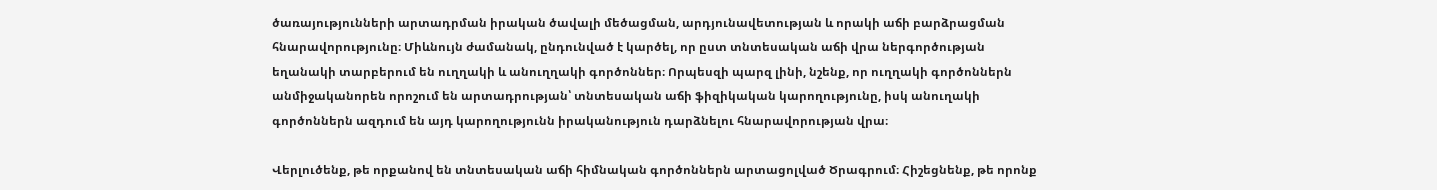ծառայությունների արտադրման իրական ծավալի մեծացման, արդյունավետության և որակի աճի բարձրացման հնարավորությունը։ Միևնույն ժամանակ, ընդունված է կարծել, որ ըստ տնտեսական աճի վրա ներգործության եղանակի տարբերում են ուղղակի և անուղղակի գործոններ։ Որպեսզի պարզ լինի, նշենք, որ ուղղակի գործոններն անմիջականորեն որոշում են արտադրության՝ տնտեսական աճի ֆիզիկական կարողությունը, իսկ անուղակի գործոններն ազդում են այդ կարողությունն իրականություն դարձնելու հնարավորության վրա։

Վերլուծենք, թե որքանով են տնտեսական աճի հիմնական գործոններն արտացոլված Ծրագրում։ Հիշեցնենք, թե որոնք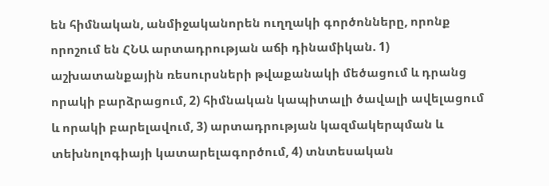են հիմնական, անմիջականորեն ուղղակի գործոնները, որոնք որոշում են ՀՆԱ արտադրության աճի դինամիկան. 1) աշխատանքային ռեսուրսների թվաքանակի մեծացում և դրանց որակի բարձրացում, 2) հիմնական կապիտալի ծավալի ավելացում և որակի բարելավում, 3) արտադրության կազմակերպման և տեխնոլոգիայի կատարելագործում, 4) տնտեսական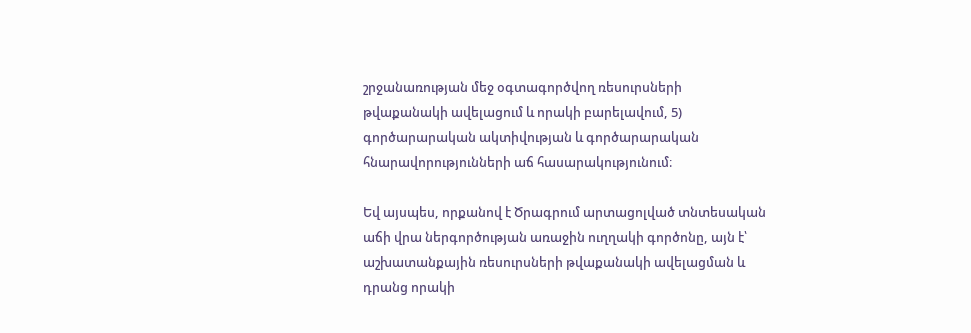շրջանառության մեջ օգտագործվող ռեսուրսների թվաքանակի ավելացում և որակի բարելավում, 5) գործարարական ակտիվության և գործարարական հնարավորությունների աճ հասարակությունում։

Եվ այսպես, որքանով է Ծրագրում արտացոլված տնտեսական աճի վրա ներգործության առաջին ուղղակի գործոնը, այն է՝ աշխատանքային ռեսուրսների թվաքանակի ավելացման և դրանց որակի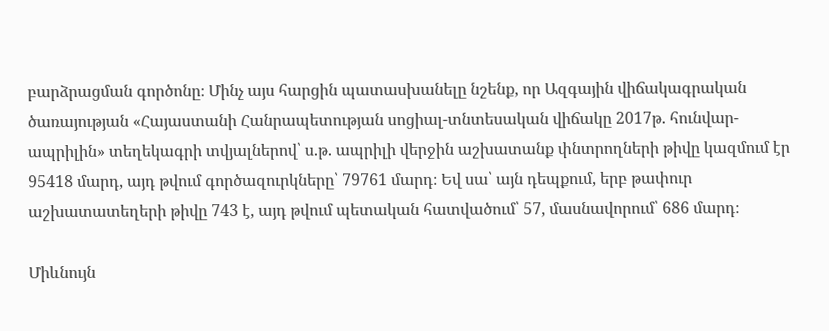բարձրացման գործոնը։ Մինչ այս հարցին պատասխանելը նշենք, որ Ազգային վիճակագրական ծառայության «Հայաստանի Հանրապետության սոցիալ-տնտեսական վիճակը 2017թ. հունվար-ապրիլին» տեղեկագրի տվյալներով՝ ս.թ. ապրիլի վերջին աշխատանք փնտրողների թիվը կազմում էր 95418 մարդ, այդ թվում գործազուրկները՝ 79761 մարդ։ Եվ սա՝ այն դեպքում, երբ թափուր աշխատատեղերի թիվը 743 է, այդ թվում պետական հատվածում՝ 57, մասնավորում՝ 686 մարդ։

Միևնույն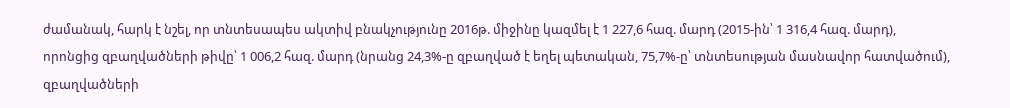ժամանակ, հարկ է նշել, որ տնտեսապես ակտիվ բնակչությունը 2016թ. միջինը կազմել է 1 227,6 հազ. մարդ (2015-ին՝ 1 316,4 հազ. մարդ), որոնցից զբաղվածների թիվը՝ 1 006,2 հազ. մարդ (նրանց 24,3%-ը զբաղված է եղել պետական, 75,7%-ը՝ տնտեսության մասնավոր հատվածում), զբաղվածների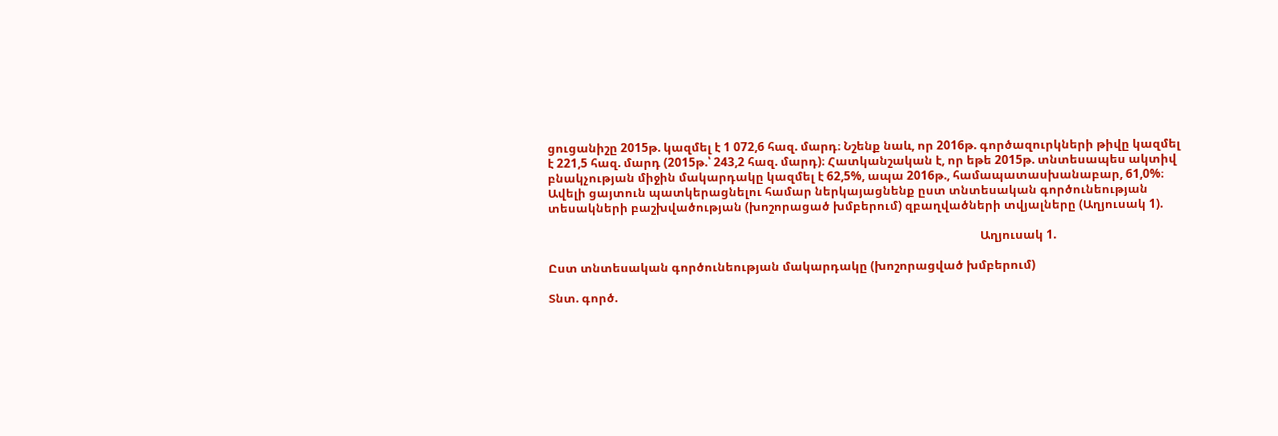ցուցանիշը 2015թ. կազմել է 1 072,6 հազ. մարդ։ Նշենք նաև, որ 2016թ. գործազուրկների թիվը կազմել է 221,5 հազ. մարդ (2015թ.՝ 243,2 հազ. մարդ)։ Հատկանշական է, որ եթե 2015թ. տնտեսապես ակտիվ բնակչության միջին մակարդակը կազմել է 62,5%, ապա 2016թ., համապատասխանաբար, 61,0%։ Ավելի ցայտուն պատկերացնելու համար ներկայացնենք ըստ տնտեսական գործունեության տեսակների բաշխվածության (խոշորացած խմբերում) զբաղվածների տվյալները (Աղյուսակ 1).

                                                                                                                                                Աղյուսակ 1.

Ըստ տնտեսական գործունեության մակարդակը (խոշորացված խմբերում)

Տնտ. գործ.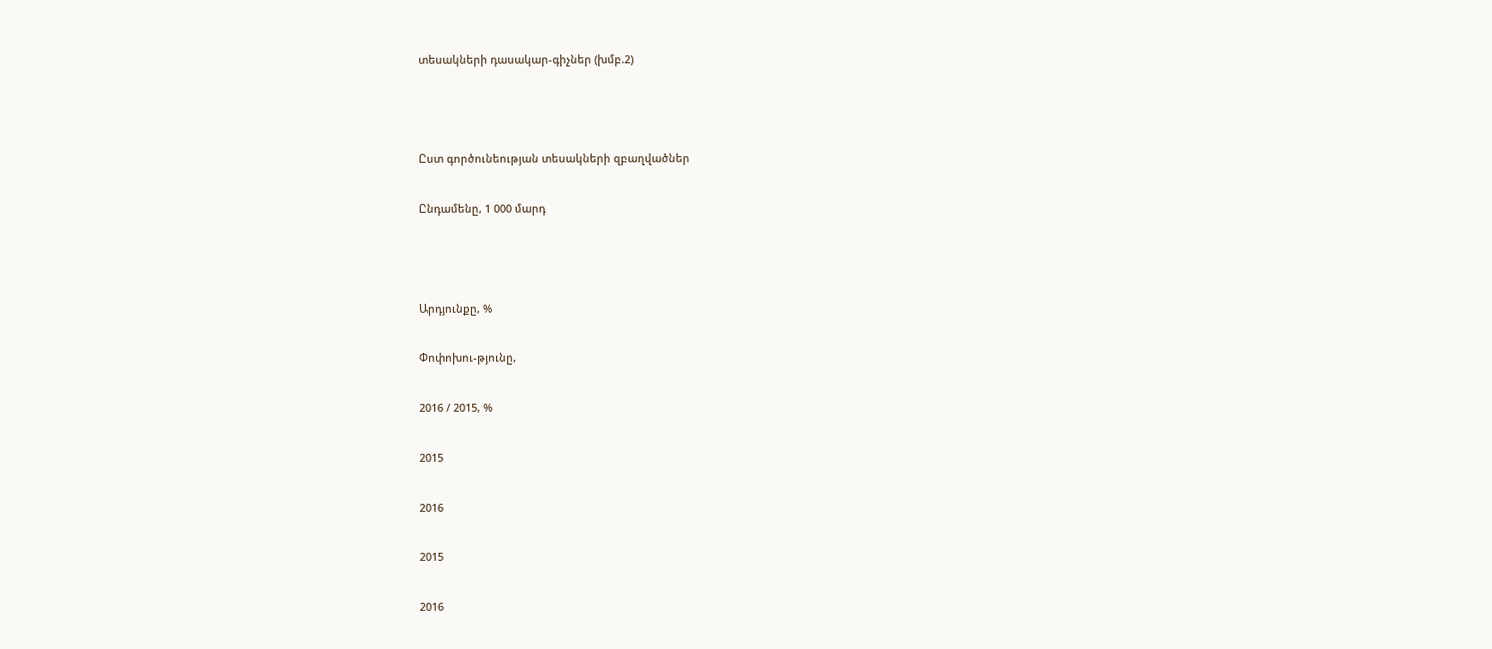տեսակների դասակար-գիչներ (խմբ.2)



Ըստ գործունեության տեսակների զբաղվածներ

Ընդամենը, 1 000 մարդ



Արդյունքը, %

Փոփոխու-թյունը,

2016 / 2015, %

2015

2016

2015

2016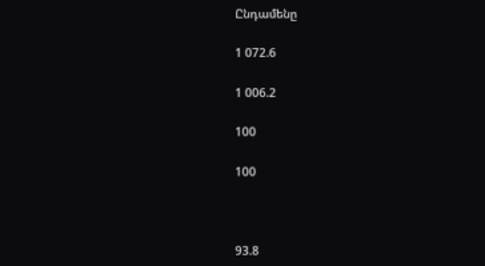Ընդամենը

1 072.6

1 006.2

100

100



93.8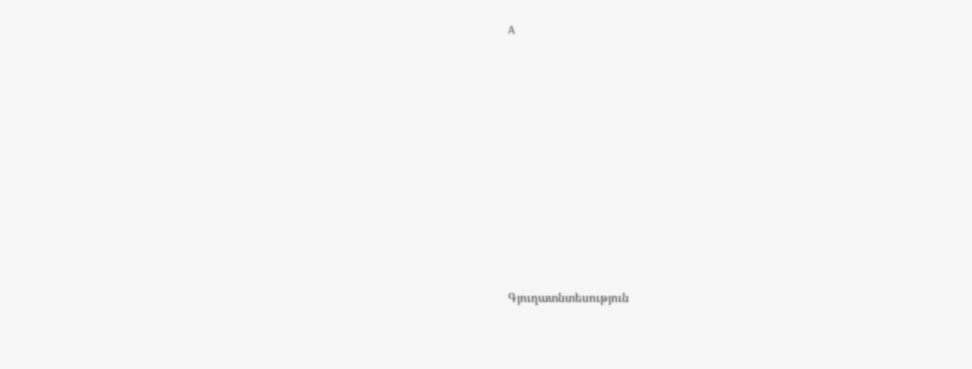A











Գյուղատնտեսություն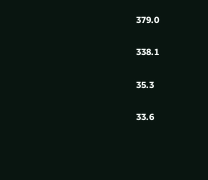379.0

338.1

35.3

33.6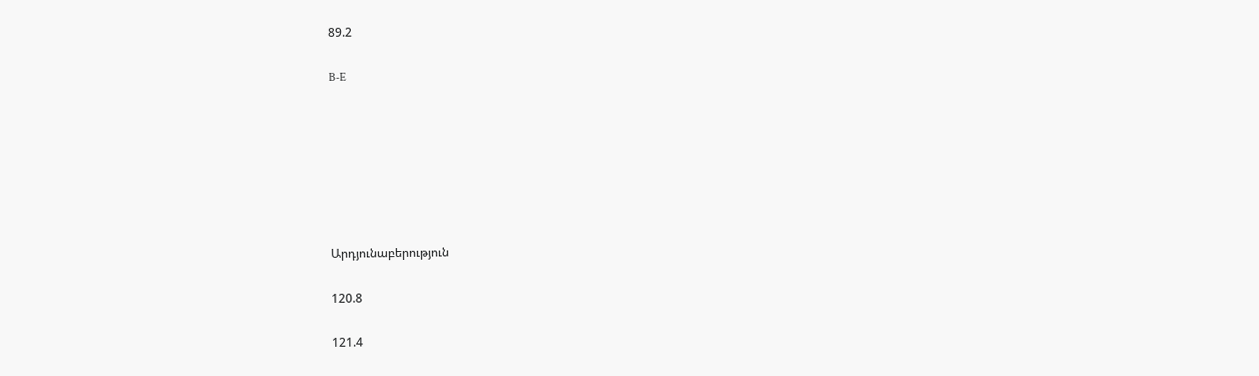89.2

B-E







Արդյունաբերություն

120.8

121.4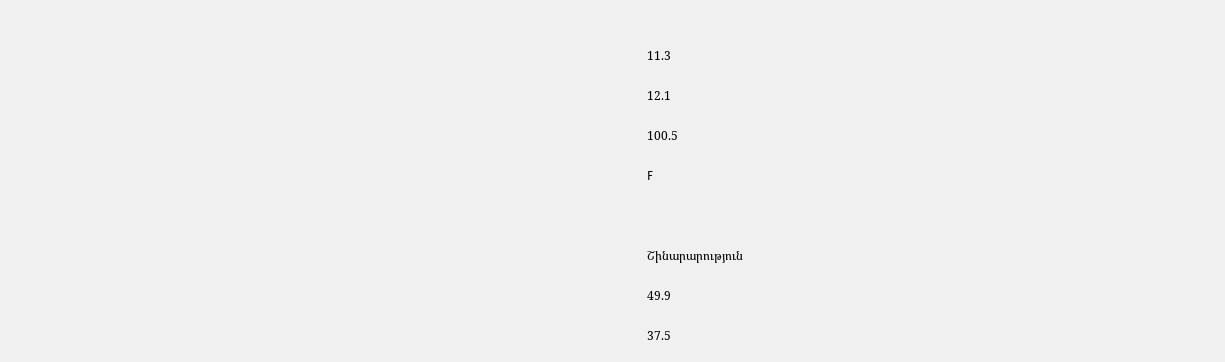11.3

12.1

100.5

F



Շինարարություն

49.9

37.5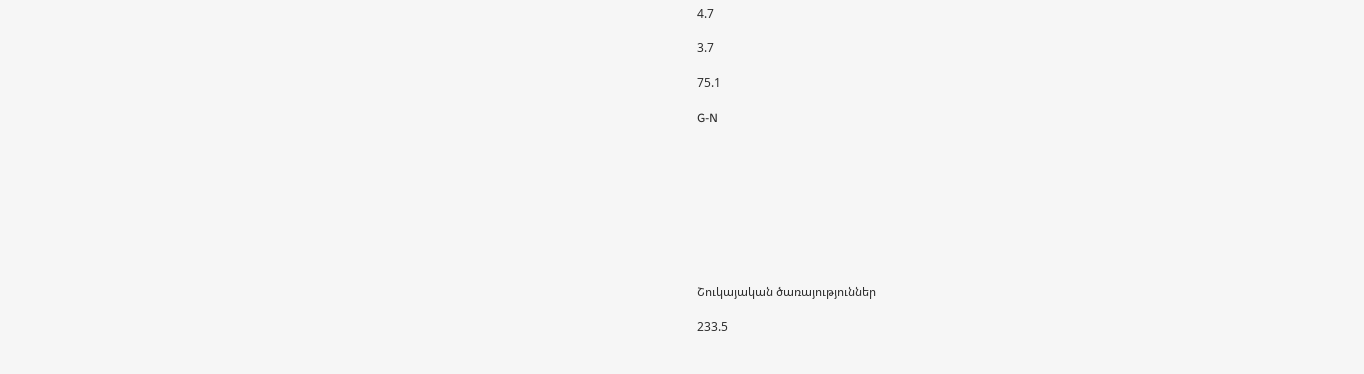4.7

3.7

75.1

G-N









Շուկայական ծառայություններ

233.5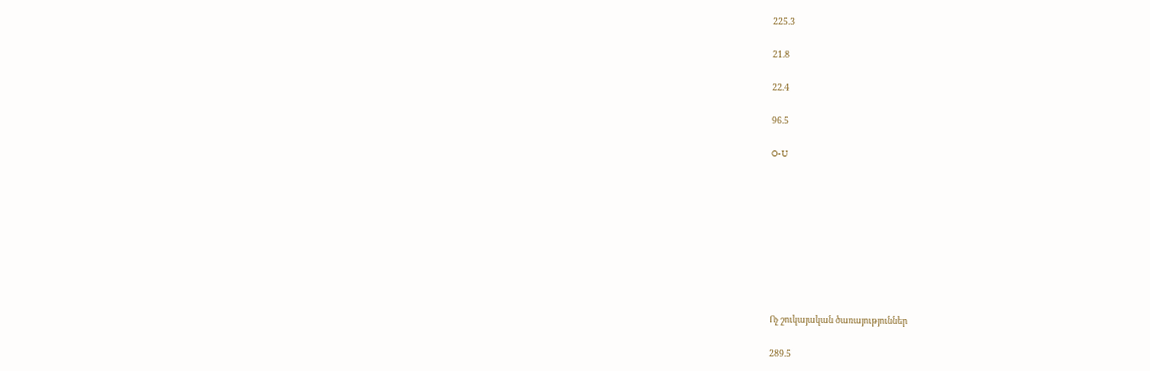225.3

21.8

22.4

96.5

O-U









Ոչ շուկայական ծառայություններ

289.5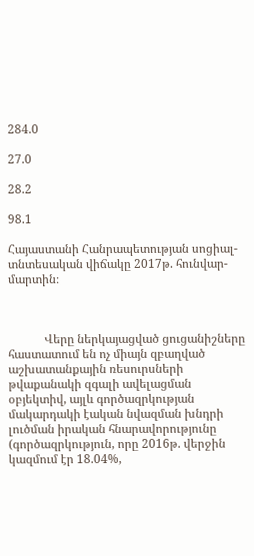284.0

27.0

28.2

98.1

Հայաստանի Հանրապետության սոցիալ-տնտեսական վիճակը 2017թ. հունվար-մարտին։



            Վերը ներկայացված ցուցանիշները հաստատում են ոչ միայն զբաղված աշխատանքային ռեսուրսների թվաքանակի զգալի ավելացման օբյեկտիվ, այլև գործազրկության մակարդակի էական նվազման խնդրի լուծման իրական հնարավորությունը (գործազրկություն, որը 2016թ. վերջին կազմում էր 18.04%,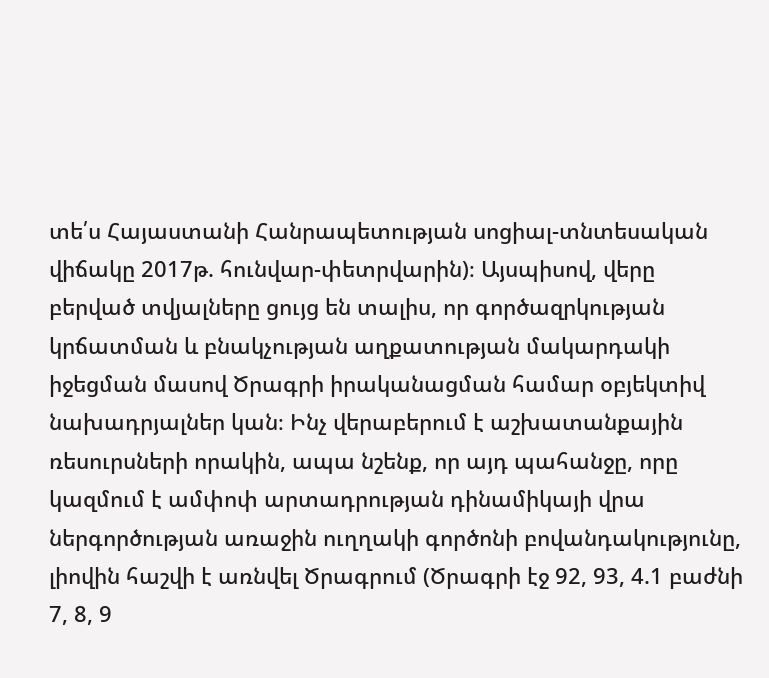տե՛ս Հայաստանի Հանրապետության սոցիալ-տնտեսական վիճակը 2017թ. հունվար-փետրվարին)։ Այսպիսով, վերը բերված տվյալները ցույց են տալիս, որ գործազրկության կրճատման և բնակչության աղքատության մակարդակի իջեցման մասով Ծրագրի իրականացման համար օբյեկտիվ նախադրյալներ կան։ Ինչ վերաբերում է աշխատանքային ռեսուրսների որակին, ապա նշենք, որ այդ պահանջը, որը կազմում է ամփոփ արտադրության դինամիկայի վրա ներգործության առաջին ուղղակի գործոնի բովանդակությունը, լիովին հաշվի է առնվել Ծրագրում (Ծրագրի էջ 92, 93, 4.1 բաժնի 7, 8, 9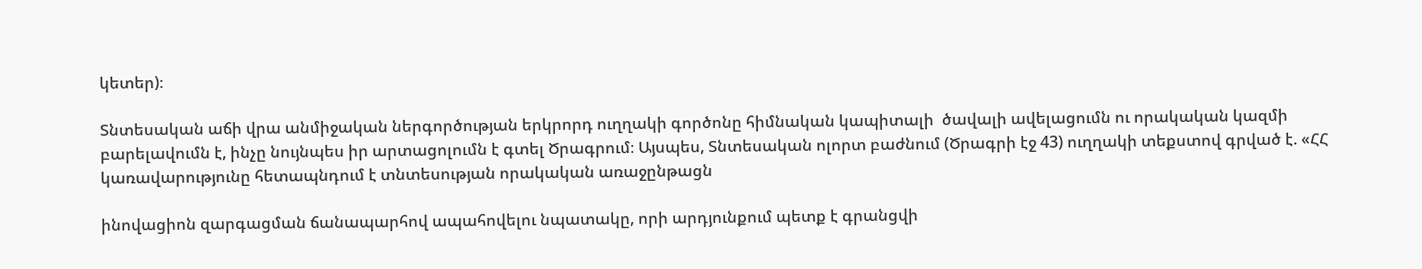կետեր)։

Տնտեսական աճի վրա անմիջական ներգործության երկրորդ ուղղակի գործոնը հիմնական կապիտալի  ծավալի ավելացումն ու որակական կազմի բարելավումն է, ինչը նույնպես իր արտացոլումն է գտել Ծրագրում։ Այսպես, Տնտեսական ոլորտ բաժնում (Ծրագրի էջ 43) ուղղակի տեքստով գրված է. «ՀՀ կառավարությունը հետապնդում է տնտեսության որակական առաջընթացն

ինովացիոն զարգացման ճանապարհով ապահովելու նպատակը, որի արդյունքում պետք է գրանցվի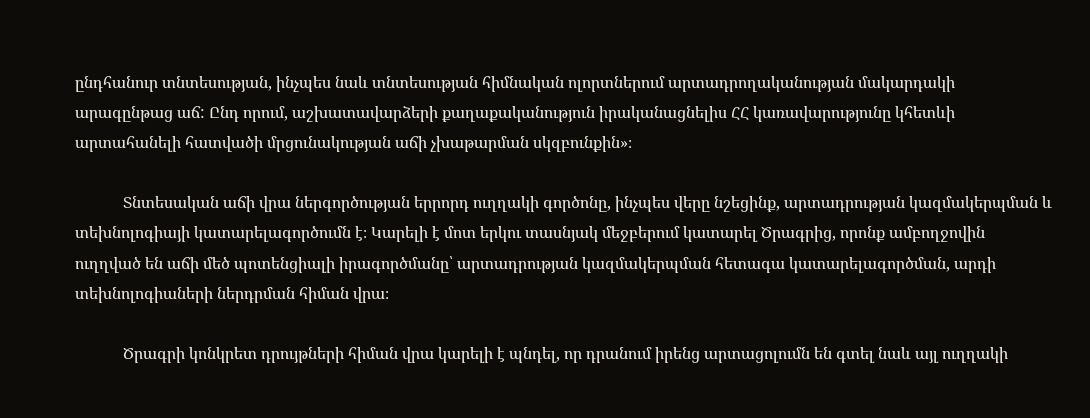ընդհանուր տնտեսության, ինչպես նաև տնտեսության հիմնական ոլորտներում արտադրողականության մակարդակի արագընթաց աճ: Ընդ որում, աշխատավարձերի քաղաքականություն իրականացնելիս ՀՀ կառավարությունը կհետևի արտահանելի հատվածի մրցունակության աճի չխաթարման սկզբունքին»։

            Տնտեսական աճի վրա ներգործության երրորդ ուղղակի գործոնը, ինչպես վերը նշեցինք, արտադրության կազմակերպման և տեխնոլոգիայի կատարելագործումն է։ Կարելի է մոտ երկու տասնյակ մեջբերում կատարել Ծրագրից, որոնք ամբողջովին ուղղված են աճի մեծ պոտենցիալի իրագործմանը՝ արտադրության կազմակերպման հետագա կատարելագործման, արդի տեխնոլոգիաների ներդրման հիման վրա։

            Ծրագրի կոնկրետ դրույթների հիման վրա կարելի է պնդել, որ դրանում իրենց արտացոլումն են գտել նաև այլ ուղղակի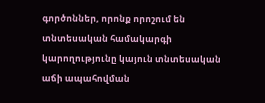գործոններ, որոնք որոշում են տնտեսական համակարգի կարողությունը կայուն տնտեսական աճի ապահովման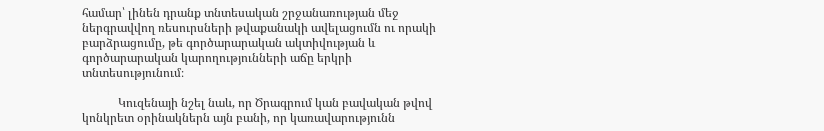համար՝ լինեն դրանք տնտեսական շրջանառության մեջ ներգրավվող ռեսուրսների թվաքանակի ավելացումն ու որակի բարձրացումը, թե գործարարական ակտիվության և գործարարական կարողությունների աճը երկրի տնտեսությունում։

            Կուզենայի նշել նաև, որ Ծրագրում կան բավական թվով կոնկրետ օրինակներն այն բանի, որ կառավարությունն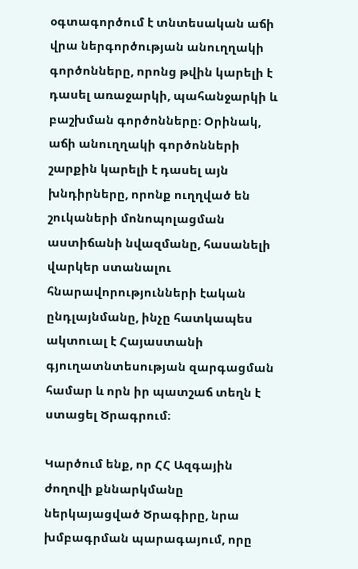օգտագործում է տնտեսական աճի վրա ներգործության անուղղակի գործոնները, որոնց թվին կարելի է դասել առաջարկի, պահանջարկի և բաշխման գործոնները։ Օրինակ, աճի անուղղակի գործոնների շարքին կարելի է դասել այն խնդիրները, որոնք ուղղված են շուկաների մոնոպոլացման աստիճանի նվազմանը, հասանելի վարկեր ստանալու հնարավորությունների էական ընդլայնմանը, ինչը հատկապես ակտուալ է Հայաստանի գյուղատնտեսության զարգացման համար և որն իր պատշաճ տեղն է ստացել Ծրագրում։

Կարծում ենք, որ ՀՀ Ազգային ժողովի քննարկմանը ներկայացված Ծրագիրը, նրա խմբագրման պարագայում, որը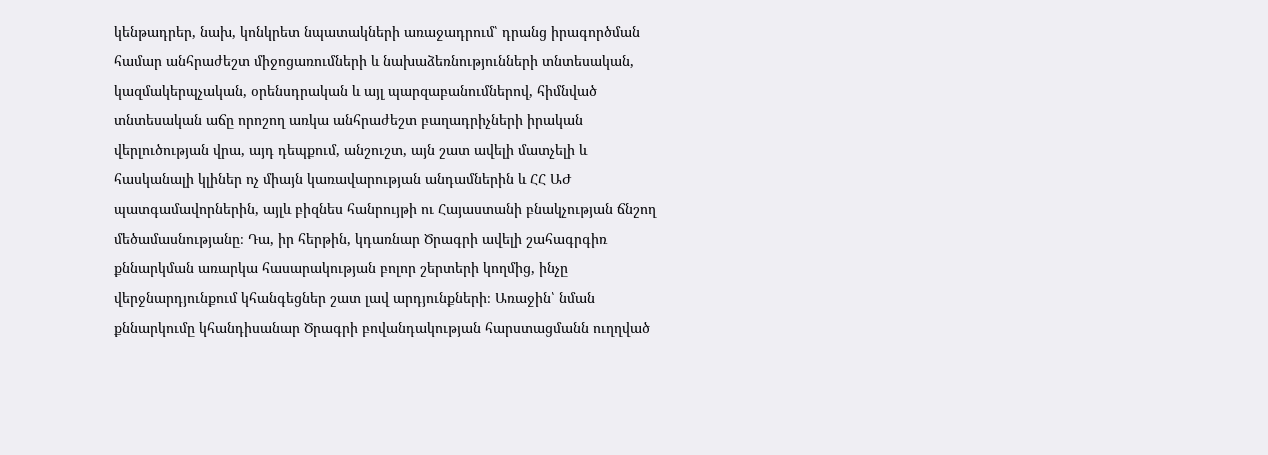կենթադրեր, նախ, կոնկրետ նպատակների առաջադրում՝ դրանց իրագործման համար անհրաժեշտ միջոցառումների և նախաձեռնությունների տնտեսական, կազմակերպչական, օրենսդրական և այլ պարզաբանումներով, հիմնված տնտեսական աճը որոշող առկա անհրաժեշտ բաղադրիչների իրական վերլուծության վրա, այդ դեպքում, անշուշտ, այն շատ ավելի մատչելի և հասկանալի կլիներ ոչ միայն կառավարության անդամներին և ՀՀ ԱԺ պատգամավորներին, այլև բիզնես հանրույթի ու Հայաստանի բնակչության ճնշող մեծամասնությանը։ Դա, իր հերթին, կդառնար Ծրագրի ավելի շահագրգիռ քննարկման առարկա հասարակության բոլոր շերտերի կողմից, ինչը վերջնարդյունքում կհանգեցներ շատ լավ արդյունքների։ Առաջին՝ նման քննարկումը կհանդիսանար Ծրագրի բովանդակության հարստացմանն ուղղված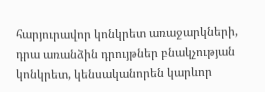հարյուրավոր կոնկրետ առաջարկների, դրա առանձին դրույթներ բնակչության կոնկրետ, կենսականորեն կարևոր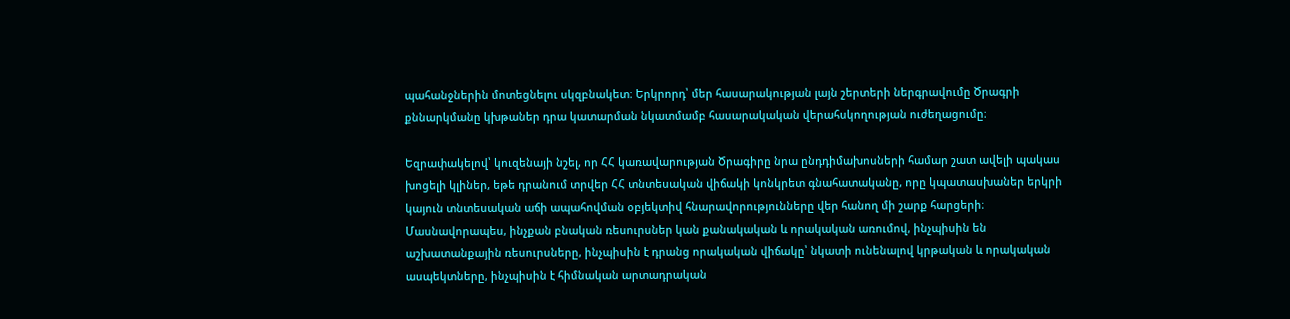պահանջներին մոտեցնելու սկզբնակետ։ Երկրորդ՝ մեր հասարակության լայն շերտերի ներգրավումը Ծրագրի քննարկմանը կխթաներ դրա կատարման նկատմամբ հասարակական վերահսկողության ուժեղացումը։

Եզրափակելով՝ կուզենայի նշել, որ ՀՀ կառավարության Ծրագիրը նրա ընդդիմախոսների համար շատ ավելի պակաս խոցելի կլիներ, եթե դրանում տրվեր ՀՀ տնտեսական վիճակի կոնկրետ գնահատականը, որը կպատասխաներ երկրի կայուն տնտեսական աճի ապահովման օբյեկտիվ հնարավորությունները վեր հանող մի շարք հարցերի։ Մասնավորապես, ինչքան բնական ռեսուրսներ կան քանակական և որակական առումով, ինչպիսին են աշխատանքային ռեսուրսները, ինչպիսին է դրանց որակական վիճակը՝ նկատի ունենալով կրթական և որակական ասպեկտները, ինչպիսին է հիմնական արտադրական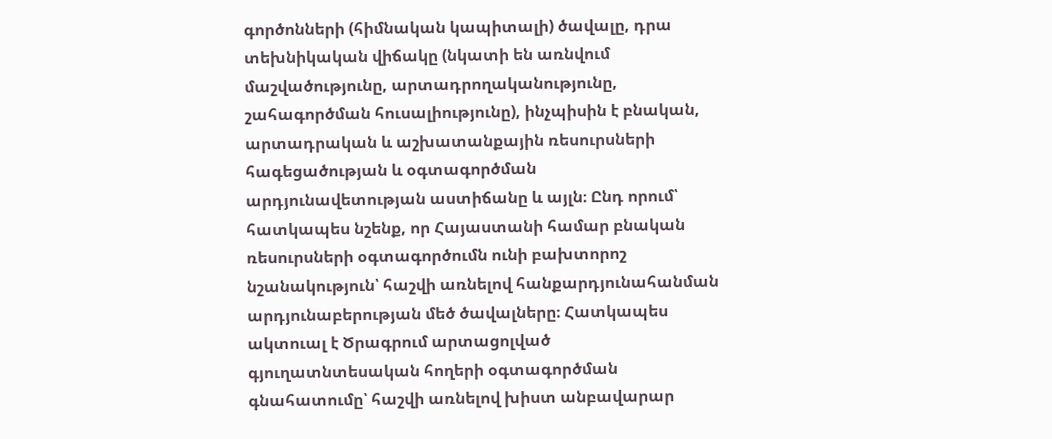գործոնների (հիմնական կապիտալի) ծավալը, դրա տեխնիկական վիճակը (նկատի են առնվում մաշվածությունը, արտադրողականությունը, շահագործման հուսալիությունը), ինչպիսին է բնական, արտադրական և աշխատանքային ռեսուրսների հագեցածության և օգտագործման արդյունավետության աստիճանը և այլն։ Ընդ որում՝ հատկապես նշենք, որ Հայաստանի համար բնական ռեսուրսների օգտագործումն ունի բախտորոշ նշանակություն՝ հաշվի առնելով հանքարդյունահանման արդյունաբերության մեծ ծավալները։ Հատկապես ակտուալ է Ծրագրում արտացոլված գյուղատնտեսական հողերի օգտագործման գնահատումը՝ հաշվի առնելով խիստ անբավարար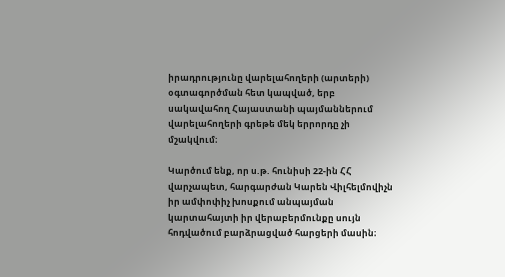իրադրությունը վարելահողերի (արտերի) օգտագործման հետ կապված, երբ սակավահող Հայաստանի պայմաններում վարելահողերի գրեթե մեկ երրորդը չի մշակվում։

Կարծում ենք, որ ս.թ. հունիսի 22-ին ՀՀ վարչապետ, հարգարժան Կարեն Վիլհելմովիչն իր ամփոփիչ խոսքում անպայման կարտահայտի իր վերաբերմունքը սույն հոդվածում բարձրացված հարցերի մասին։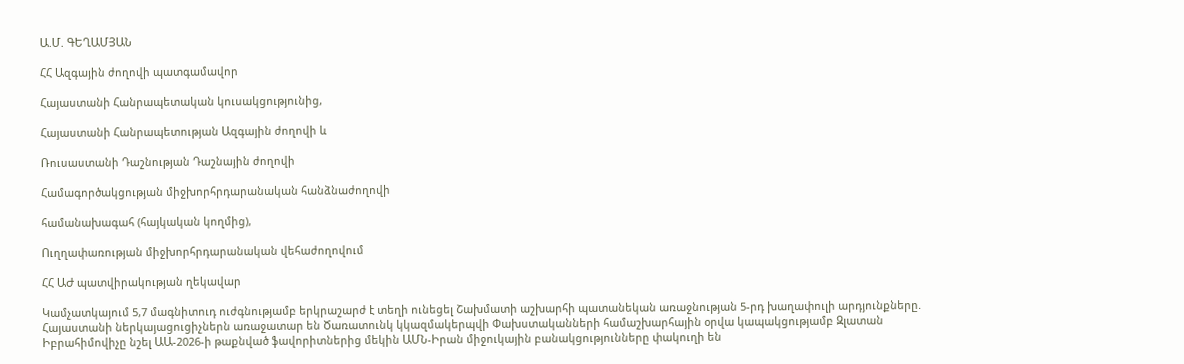Ա.Մ. ԳԵՂԱՄՅԱՆ

ՀՀ Ազգային ժողովի պատգամավոր

Հայաստանի Հանրապետական կուսակցությունից,

Հայաստանի Հանրապետության Ազգային ժողովի և

Ռուսաստանի Դաշնության Դաշնային ժողովի

Համագործակցության միջխորհրդարանական հանձնաժողովի

համանախագահ (հայկական կողմից),

Ուղղափառության միջխորհրդարանական վեհաժողովում

ՀՀ ԱԺ պատվիրակության ղեկավար

Կամչատկայում 5,7 մագնիտուդ ուժգնությամբ երկրաշարժ է տեղի ունեցել Շախմատի աշխարհի պատանեկան առաջնության 5-րդ խաղափուլի արդյունքները. Հայաստանի ներկայացուցիչներն առաջատար են Ծառատունկ կկազմակերպվի Փախստականների համաշխարհային օրվա կապակցությամբ Զլատան Իբրահիմովիչը նշել ԱԱ-2026-ի թաքնված ֆավորիտներից մեկին ԱՄՆ-Իրան միջուկային բանակցությունները փակուղի են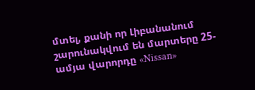մտել, քանի որ Լիբանանում շարունակվում են մարտերը 25-ամյա վարորդը «Nissan»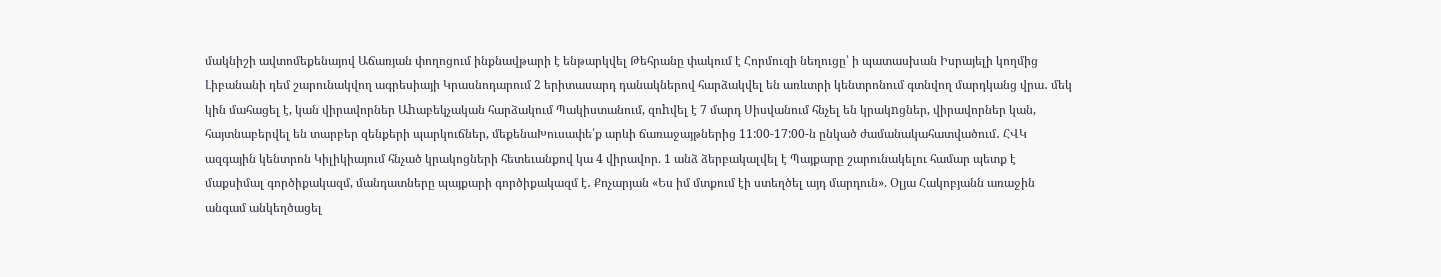մակնիշի ավտոմեքենայով Աճառյան փողոցում ինքնավթարի է ենթարկվել Թեհրանը փակում է Հորմուզի նեղուցը՝ ի պատասխան Իսրայելի կողմից Լիբանանի դեմ շարունակվող ագրեսիայի Կրասնոդարում 2 երիտասարդ դանակներով հարձակվել են առևտրի կենտրոնում գտնվող մարդկանց վրա․ մեկ կին մահացել է, կան վիրավորներ Աhաբեկչական հարձակում Պակիստանում, զոhվել է 7 մարդ Սիսվանում հնչել են կրակnցներ, վիրավորներ կան, հայտնաբերվել են տարբեր զենքերի պարկուճներ, մեքենաԽուսափե՛ք արևի ճառաջայթներից 11:00-17:00-ն ընկած ժամանակահատվածում․ ՀՎԿ ազգային կենտրոն Կիլիկիայում հնչած կրակոցների հետեւանքով կա 4 վիրավոր. 1 անձ ձերբակալվել է Պայքարը շարունակելու համար պետք է մաքսիմալ գործիքակազմ, մանդատները պայքարի գործիքակազմ է․ Քոչարյան «Ես իմ մտքում էի ստեղծել այդ մարդուն». Օլյա Հակոբյանն առաջին անգամ անկեղծացել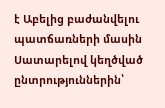է Աբելից բաժանվելու պատճառների մասին Սատարելով կեղծված ընտրություններին՝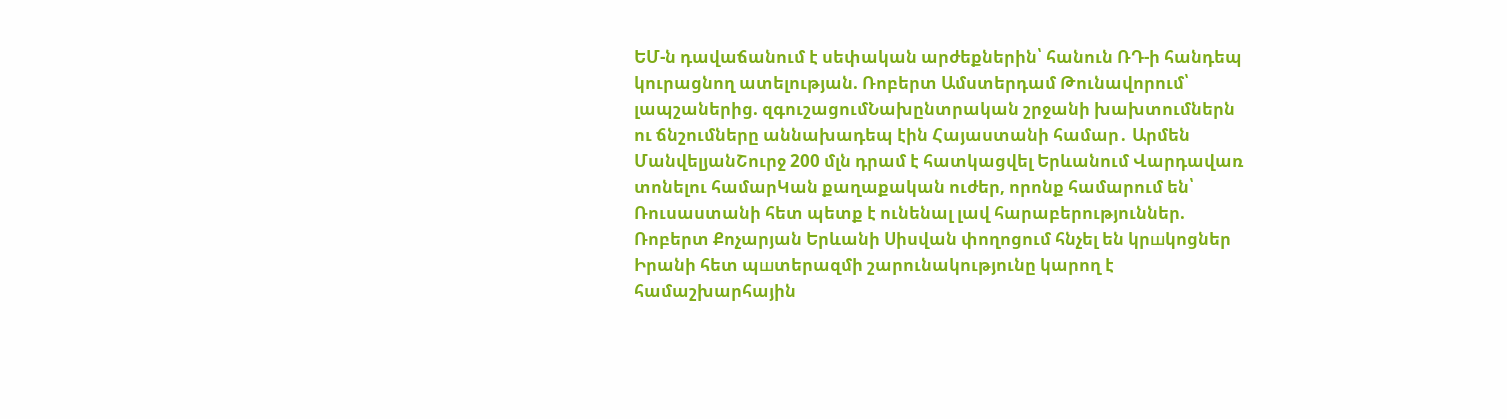ԵՄ-ն դավաճանում է սեփական արժեքներին՝ հանուն ՌԴ-ի հանդեպ կուրացնող ատելության. Ռոբերտ Ամստերդամ Թունավորում՝ լապշաներից. զգուշացումՆախընտրական շրջանի խախտումներն ու ճնշումները աննախադեպ էին Հայաստանի համար․ Արմեն ՄանվելյանՇուրջ 200 մլն դրամ է հատկացվել Երևանում Վարդավառ տոնելու համարԿան քաղաքական ուժեր, որոնք համարում են՝ Ռուսաստանի հետ պետք է ունենալ լավ հարաբերություններ. Ռոբերտ Քոչարյան Երևանի Սիսվան փողոցում հնչել են կրшկոցներ Իրանի հետ պшտերազմի շարունակությունը կարող է համաշխարհային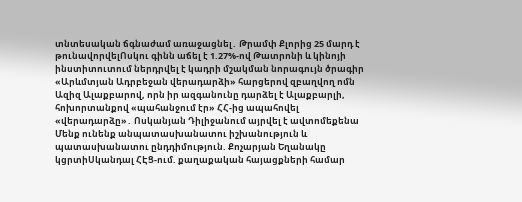տնտեսական ճգնաժամ առաջացնել․ Թրամփ Քլորից 25 մարդ է թունավորվելՈսկու գինն աճել է 1.27%-ով Թատրոնի և կինոյի ինստիտուտում ներդրվել է կադրի մշակման նորագույն ծրագիր «Արևմտյան Ադրբեջան վերադարձի» հարցերով զբաղվող ոմն Ազիզ Ալաքբարով, որն իր ազգանունը դարձել է Ալաքբարլի, հոխորտանքով «պահանջում էր» ՀՀ-ից ապահովել «վերադարձը»․ Ոսկանյան Դիլիջանում այրվել է ավտոմեքենա Մենք ունենք անպատասխանատու իշխանություն և պատասխանատու ընդդիմություն. Քոչարյան Եղանակը կցրտիՍկանդալ ՀԷՑ-ում. քաղաքական հայացքների համար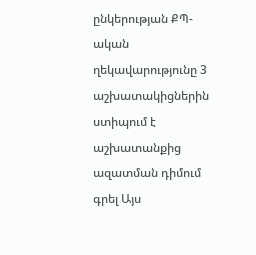ընկերության ՔՊ-ական ղեկավարությունը 3 աշխատակիցներին ստիպում է աշխատանքից ազատման դիմում գրել Այս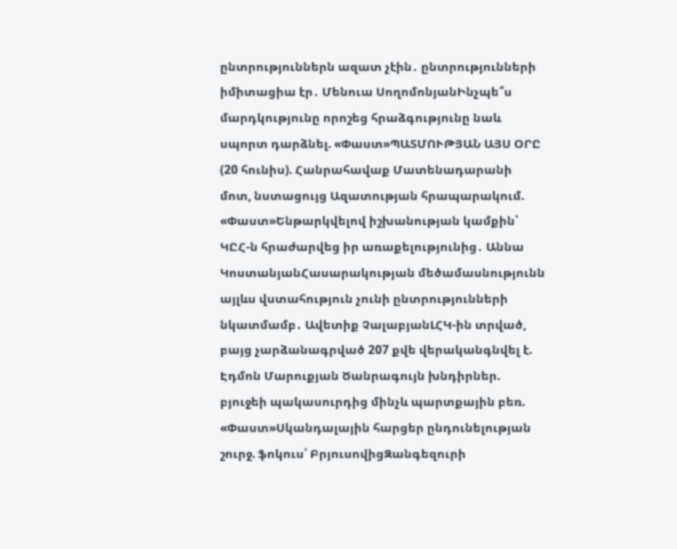ընտրություններն ազատ չէին․ ընտրությունների իմիտացիա էր․ Մենուա ՍողոմոնյանԻնչպե՞ս մարդկությունը որոշեց հրաձգությունը նաև սպորտ դարձնել. «Փաստ»ՊԱՏՄՈՒԹՅԱՆ ԱՅՍ ՕՐԸ (20 հունիս). Հանրահավաք Մատենադարանի մոտ, նստացույց Ազատության հրապարակում. «Փաստ»Ենթարկվելով իշխանության կամքին՝ ԿԸՀ-ն հրաժարվեց իր առաքելությունից․ Աննա ԿոստանյանՀասարակության մեծամասնությունն այլևս վստահություն չունի ընտրությունների նկատմամբ․ Ավետիք ՉալաբյանԼՀԿ-ին տրված, բայց չարձանագրված 207 քվե վերականգնվել է. Էդմոն Մարուքյան Ծանրագույն խնդիրներ. բյուջեի պակասուրդից մինչև պարտքային բեռ. «Փաստ»Սկանդալային հարցեր ընդունելության շուրջ. ֆոկուս՝ ԲրյուսովիցԶանգեզուրի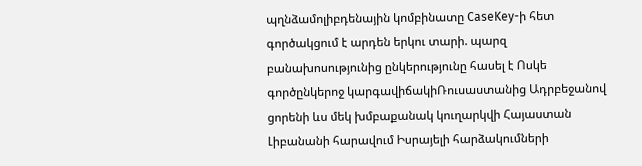պղնձամոլիբդենային կոմբինատը CaseKey-ի հետ գործակցում է արդեն երկու տարի. պարզ բանախոսությունից ընկերությունը հասել է Ոսկե գործընկերոջ կարգավիճակիՌուսաստանից Ադրբեջանով ցորենի ևս մեկ խմբաքանակ կուղարկվի Հայաստան Լիբանանի հարավում Իսրայելի հարձակումների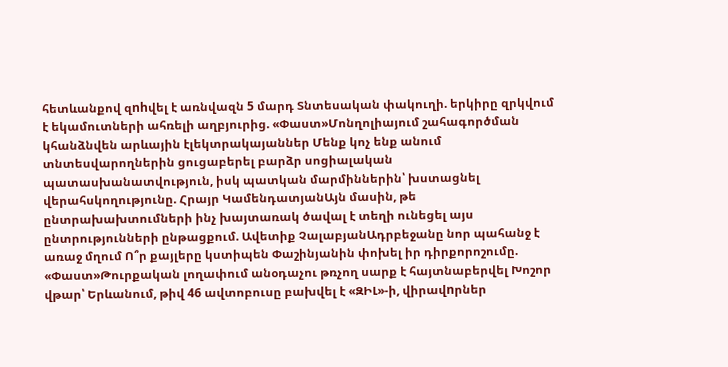հետևանքով զnhվել է առնվազն 5 մարդ Տնտեսական փակուղի. երկիրը զրկվում է եկամուտների ահռելի աղբյուրից. «Փաստ»Մոնղոլիայում շահագործման կհանձնվեն արևային էլեկտրակայաններ Մենք կոչ ենք անում տնտեսվարողներին ցուցաբերել բարձր սոցիալական պատասխանատվություն, իսկ պատկան մարմիններին՝ խստացնել վերահսկողությունը. Հրայր ԿամենդատյանԱյն մասին, թե ընտրախախտումների ինչ խայտառակ ծավալ է տեղի ունեցել այս ընտրությունների ընթացքում. Ավետիք ՉալաբյանԱդրբեջանը նոր պահանջ է առաջ մղում Ո՞ր քայլերը կստիպեն Փաշինյանին փոխել իր դիրքորոշումը. «Փաստ»Թուրքական լողափում անօդաչու թռչող սարք է հայտնաբերվել Խոշոր վթար՝ Երևանում, թիվ 46 ավտոբուսը բախվել է «ԶԻԼ»-ի, վիրավnրներ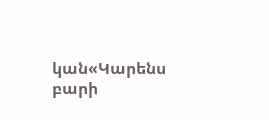կան«Կարենս բարի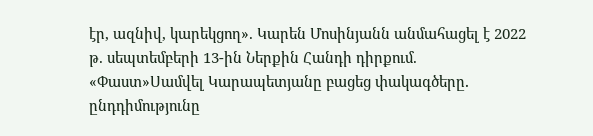էր, ազնիվ, կարեկցող». Կարեն Մոսինյանն անմահացել է 2022 թ. սեպտեմբերի 13-ին Ներքին Հանդի դիրքում. «Փաստ»Սամվել Կարապետյանը բացեց փակագծերը․ ընդդիմությունը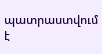պատրաստվում է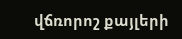վճռորոշ քայլերի